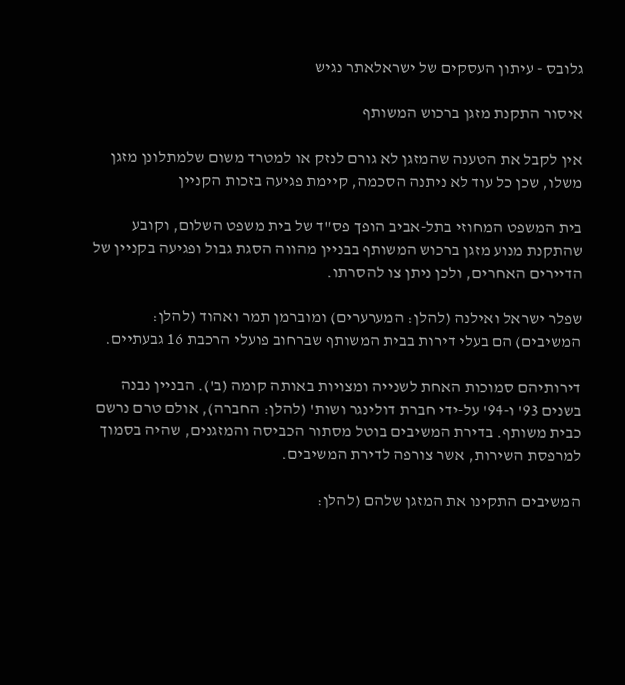גלובס - עיתון העסקים של ישראלאתר נגיש

איסור התקנת מזגן ברכוש המשותף

אין לקבל את הטענה שהמזגן לא גורם לנזק או למטרד משום שלמתלונן מזגן משלו, שכן כל עוד לא ניתנה הסכמה, קיימת פגיעה בזכות הקניין

בית המשפט המחוזי בתל-אביב הופך פס"ד של בית משפט השלום, וקובע שהתקנת מנוע מזגן ברכוש המשותף בבניין מהווה הסגת גבול ופגיעה בקניין של הדיירים האחרים, ולכן ניתן צו להסרתו.

שפלר ישראל ואילנה (להלן: המערערים) ומוברמן תמר ואהוד (להלן: המשיבים) הם בעלי דירות בבית המשותף שברחוב פועלי הרכבת 16 גבעתיים.

דירותיהם סמוכות האחת לשנייה ומצויות באותה קומה (ב'). הבניין נבנה בשנים 93' ו-94' על-ידי חברת דולינגר ושות' (להלן: החברה), אולם טרם נרשם כבית משותף. בדירת המשיבים בוטל מסתור הכביסה והמזגנים, שהיה בסמוך למרפסת השירות, אשר צורפה לדירת המשיבים.

המשיבים התקינו את המזגן שלהם (להלן: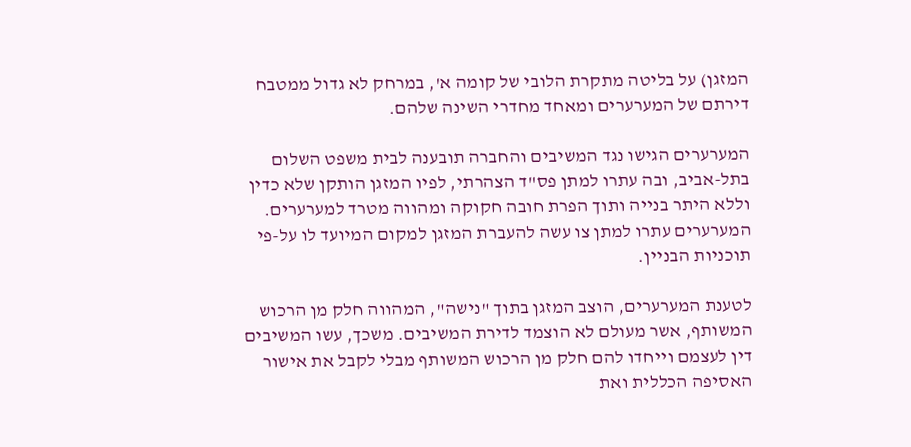המזגן) על בליטה מתקרת הלובי של קומה א', במרחק לא גדול ממטבח דירתם של המערערים ומאחד מחדרי השינה שלהם.

המערערים הגישו נגד המשיבים והחברה תובענה לבית משפט השלום בתל-אביב, ובה עתרו למתן פס"ד הצהרתי, לפיו המזגן הותקן שלא כדין וללא היתר בנייה ותוך הפרת חובה חקוקה ומהווה מטרד למערערים. המערערים עתרו למתן צו עשה להעברת המזגן למקום המיועד לו על-פי תוכניות הבניין.

לטענת המערערים, הוצב המזגן בתוך "נישה", המהווה חלק מן הרכוש המשותף, אשר מעולם לא הוצמד לדירת המשיבים. משכך, עשו המשיבים דין לעצמם וייחדו להם חלק מן הרכוש המשותף מבלי לקבל את אישור האסיפה הכללית ואת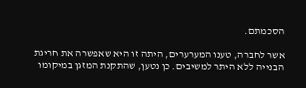הסכמתם.

אשר לחברה, טענו המערערים, היתה זו היא שאפשרה את חריגת הבנייה ללא היתר למשיבים. כן נטען, שהתקנת המזגן במיקומו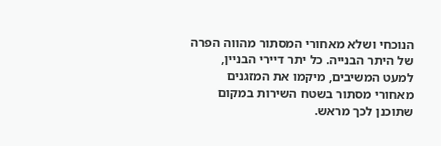הנוכחי ושלא מאחורי המסתור מהווה הפרה של היתר הבנייה. כל יתר דיירי הבניין, למעט המשיבים, מיקמו את המזגנים מאחורי מסתור בשטח השירות במקום שתוכנן לכך מראש.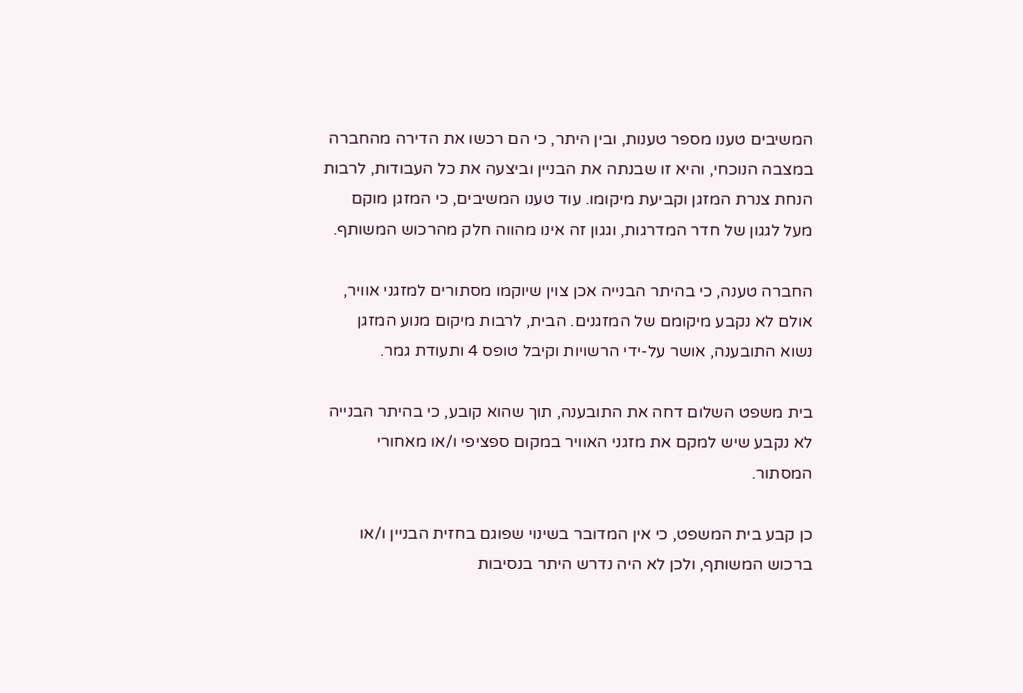המשיבים טענו מספר טענות, ובין היתר, כי הם רכשו את הדירה מהחברה במצבה הנוכחי, והיא זו שבנתה את הבניין וביצעה את כל העבודות, לרבות הנחת צנרת המזגן וקביעת מיקומו. עוד טענו המשיבים, כי המזגן מוקם מעל לגגון של חדר המדרגות, וגגון זה אינו מהווה חלק מהרכוש המשותף.

החברה טענה, כי בהיתר הבנייה אכן צוין שיוקמו מסתורים למזגני אוויר, אולם לא נקבע מיקומם של המזגנים. הבית, לרבות מיקום מנוע המזגן נשוא התובענה, אושר על-ידי הרשויות וקיבל טופס 4 ותעודת גמר.

בית משפט השלום דחה את התובענה, תוך שהוא קובע, כי בהיתר הבנייה לא נקבע שיש למקם את מזגני האוויר במקום ספציפי ו/או מאחורי המסתור.

כן קבע בית המשפט, כי אין המדובר בשינוי שפוגם בחזית הבניין ו/או ברכוש המשותף, ולכן לא היה נדרש היתר בנסיבות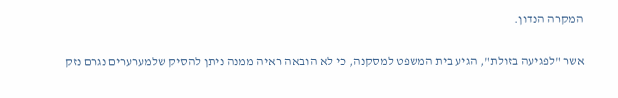המקרה הנדון.

אשר "לפגיעה בזולת", הגיע בית המשפט למסקנה, כי לא הובאה ראיה ממנה ניתן להסיק שלמערערים נגרם נזק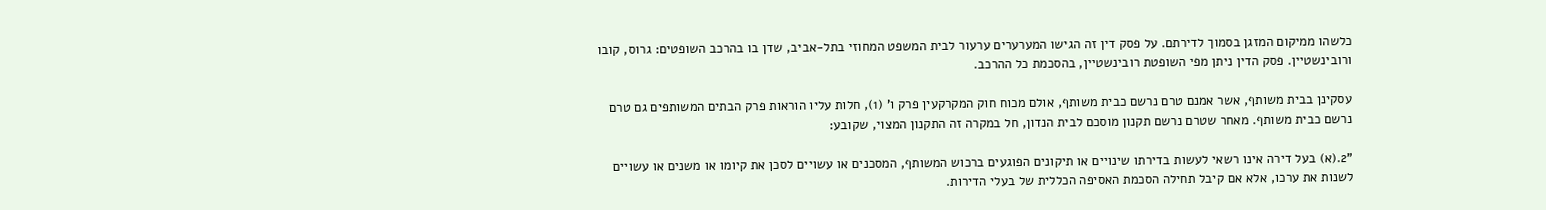כלשהו ממיקום המזגן בסמוך לדירתם. על פסק דין זה הגישו המערערים ערעור לבית המשפט המחוזי בתל-אביב, שדן בו בהרכב השופטים: גרוס, קובו ורובינשטיין. פסק הדין ניתן מפי השופטת רובינשטיין, בהסכמת כל ההרכב.

עסקינן בבית משותף, אשר אמנם טרם נרשם כבית משותף, אולם מכוח חוק המקרקעין פרק ו' (1), חלות עליו הוראות פרק הבתים המשותפים גם טרם נרשם כבית משותף. מאחר שטרם נרשם תקנון מוסכם לבית הנדון, חל במקרה זה התקנון המצוי, שקובע:

"2.(א) בעל דירה אינו רשאי לעשות בדירתו שינויים או תיקונים הפוגעים ברכוש המשותף, המסכנים או עשויים לסכן את קיומו או משנים או עשויים לשנות את ערכו, אלא אם קיבל תחילה הסכמת האסיפה הכללית של בעלי הדירות.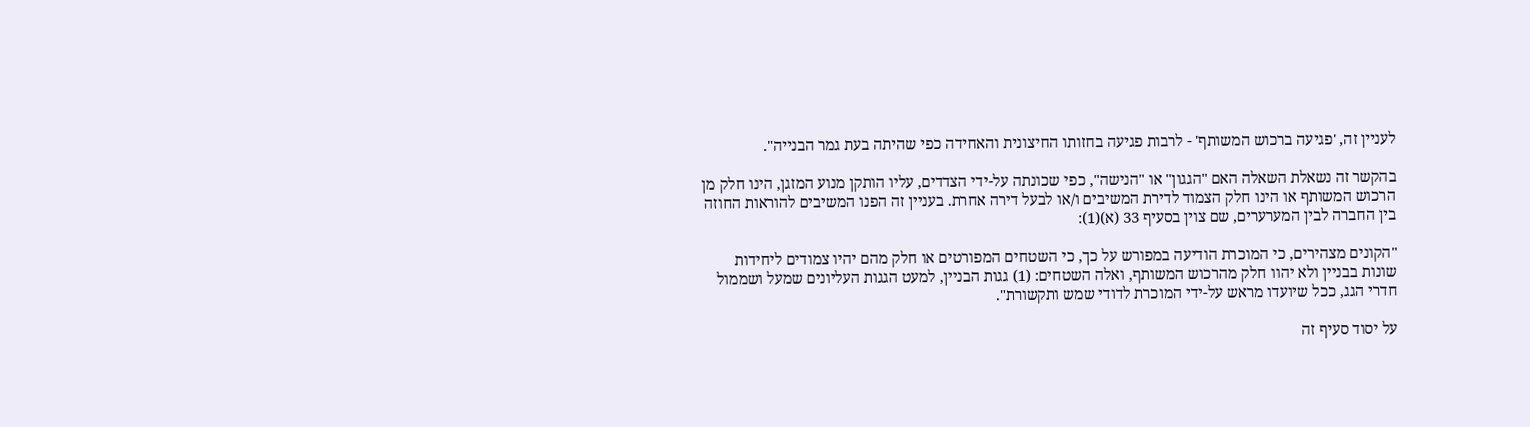לעניין זה, 'פגיעה ברכוש המשותף' - לרבות פגיעה בחזותו החיצונית והאחידה כפי שהיתה בעת גמר הבנייה".

בהקשר זה נשאלת השאלה האם "הגגון" או "הנישה", כפי שכונתה על-ידי הצדדים, עליו הותקן מנוע המזגן, הינו חלק מן הרכוש המשותף או הינו חלק הצמוד לדירת המשיבים ו/או לבעל דירה אחרת. בעניין זה הפנו המשיבים להוראות החוזה בין החברה לבין המערערים, שם צוין בסעיף 33 (א)(1):

"הקונים מצהירים, כי המוכרת הודיעה במפורש על כך, כי השטחים המפורטים או חלק מהם יהיו צמודים ליחידות שונות בבניין ולא יהוו חלק מהרכוש המשותף, ואלה השטחים: (1) גגות הבניין, למעט הגגות העליונים שמעל ושממול חדרי הגג, ככל שיועדו מראש על-ידי המוכרת לדודי שמש ותקשורת".

על יסוד סעיף זה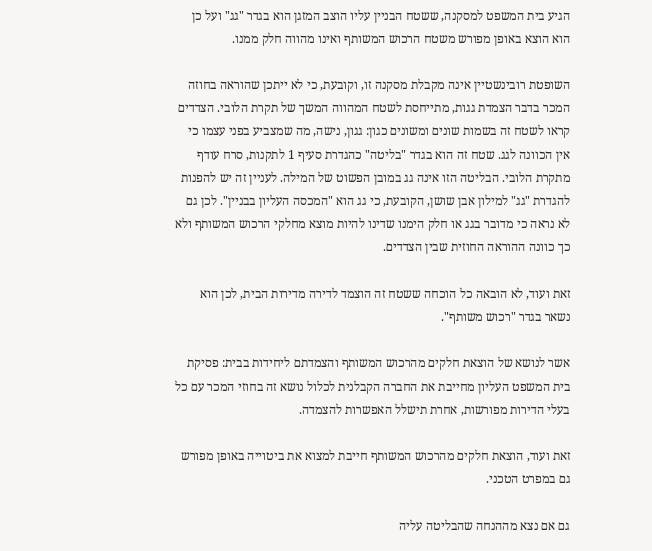הגיע בית המשפט למסקנה, ששטח הבניין עליו הוצב המזגן הוא בגדר "גג" ועל כן הוא הוצא באופן מפורש משטח הרכוש המשותף ואינו מהווה חלק ממנו.

השופטת רובינשטיין אינה מקבלת מסקנה זו, וקובעת, כי לא ייתכן שהוראה בחוזה המכר בדבר הצמדת גגות, מתייחסת לשטח המהווה המשך של תקרת הלובי. הצדדים קראו לשטח זה בשמות שונים ומשונים כגון: גגון, נישה, מה שמצביע בפני עצמו כי אין הכוונה לגג. שטח זה הוא בגדר "בליטה" כהגדרת סעיף 1 לתקנות, סרח עודף מתקרת הלובי. הבליטה הזו אינה גג במובן הפשוט של המילה. לעניין זה יש להפנות להגדרת "גג" למילון אבן שושן, הקובעת, כי גג הוא "המכסה העליון בבניין". לכן גם לא נראה כי מדובר בגג או חלק הימנו שדינו להיות מוצא מחלקי הרכוש המשותף ולא כך כוונה ההוראה החוזית שבין הצדדים.

זאת ועוד, לא הובאה כל הוכחה ששטח זה הוצמד לדירה מדירות הבית, לכן הוא נשאר בגדר "רכוש משותף".

אשר לנושא של הוצאת חלקים מהרכוש המשותף והצמדתם ליחידות בבית: פסיקת בית המשפט העליון מחייבת את החברה הקבלנית לכלול נושא זה בחוזי המכר עם כל בעלי הדירות מפורשות, אחרת תישלל האפשרות להצמדה.

זאת ועוד, הוצאת חלקים מהרכוש המשותף חייבת למצוא את ביטוייה באופן מפורש גם במפרט הטכני.

גם אם נצא מההנחה שהבליטה עליה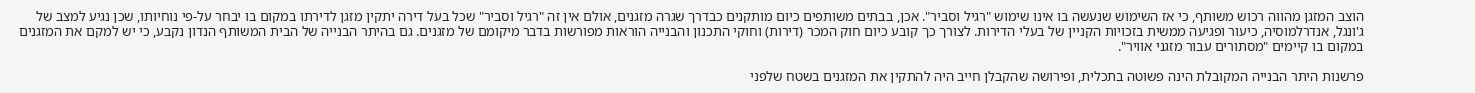הוצב המזגן מהווה רכוש משותף, כי אז השימוש שנעשה בו אינו שימוש "רגיל וסביר". אכן, בבתים משותפים כיום מותקנים כבדרך שגרה מזגנים, אולם אין זה "רגיל וסביר" שכל בעל דירה יתקין מזגן לדירתו במקום בו יבחר על-פי נוחיותו, שכן נגיע למצב של ג'ונגל, אנדרלמוסיה, כיעור ופגיעה ממשית בזכויות הקניין של בעלי הדירות. לצורך כך קובע כיום חוק המכר (דירות) וחוקי התכנון והבנייה הוראות מפורשות בדבר מיקומם של מזגנים. גם בהיתר הבנייה של הבית המשותף הנדון נקבע, כי יש למקם את המזגנים במקום בו קיימים "מסתורים עבור מזגני אוויר".

פרשנות היתר הבנייה המקובלת הינה פשוטה בתכלית, ופירושה שהקבלן חייב היה להתקין את המזגנים בשטח שלפני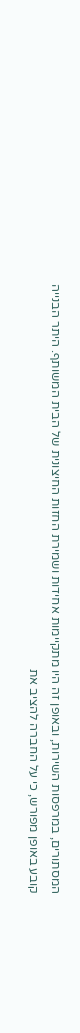המסתורים, במרפסות השירות, ובאופן זה היו מתקיימות אחידות ושמירת החזות החיצונית של הבית המשותף. היתר הבנייה קובע באופן מפורש, כי על החברה להציב את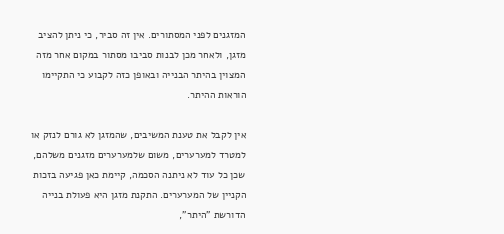המזגנים לפני המסתורים. אין זה סביר, כי ניתן להציב מזגן, ולאחר מכן לבנות סביבו מסתור במקום אחר מזה המצוין בהיתר הבנייה ובאופן כזה לקבוע כי התקיימו הוראות ההיתר.

אין לקבל את טענת המשיבים, שהמזגן לא גורם לנזק או למטרד למערערים, משום שלמערערים מזגנים משלהם, שכן כל עוד לא ניתנה הסכמה, קיימת כאן פגיעה בזכות הקניין של המערערים. התקנת מזגן היא פעולת בנייה הדורשת "היתר",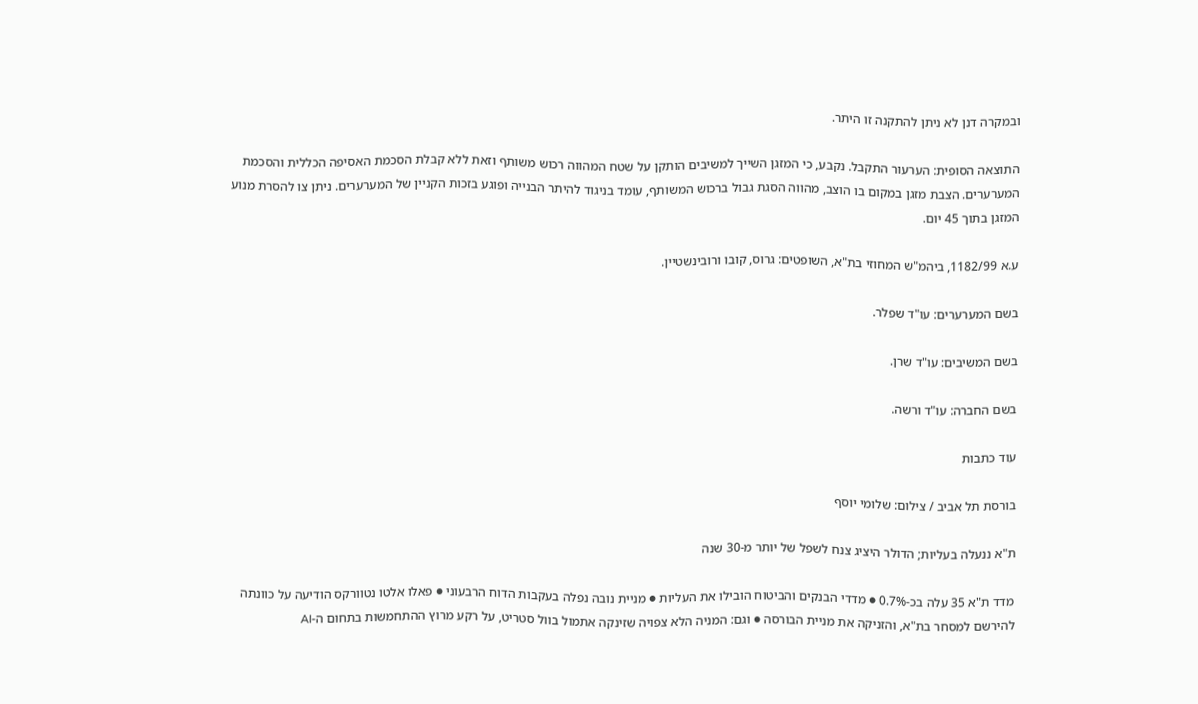ובמקרה דנן לא ניתן להתקנה זו היתר.

התוצאה הסופית: הערעור התקבל. נקבע, כי המזגן השייך למשיבים הותקן על שטח המהווה רכוש משותף וזאת ללא קבלת הסכמת האסיפה הכללית והסכמת המערערים. הצבת מזגן במקום בו הוצב, מהווה הסגת גבול ברכוש המשותף, עומד בניגוד להיתר הבנייה ופוגע בזכות הקניין של המערערים. ניתן צו להסרת מנוע המזגן בתוך 45 יום.

ע.א 1182/99, ביהמ"ש המחוזי בת"א, השופטים: גרוס, קובו ורובינשטיין.

בשם המערערים: עו"ד שפלר.

בשם המשיבים: עו"ד שרן.

בשם החברה: עו"ד ורשה.

עוד כתבות

בורסת תל אביב / צילום: שלומי יוסף

ת"א ננעלה בעליות; הדולר היציג צנח לשפל של יותר מ-30 שנה

מדד ת"א 35 עלה בכ-0.7% ● מדדי הבנקים והביטוח הובילו את העליות ● מניית נובה נפלה בעקבות הדוח הרבעוני ● פאלו אלטו נטוורקס הודיעה על כוונתה להירשם למסחר בת"א, והזניקה את מניית הבורסה ● וגם: המניה הלא צפויה שזינקה אתמול בוול סטריט, על רקע מרוץ ההתחמשות בתחום ה-AI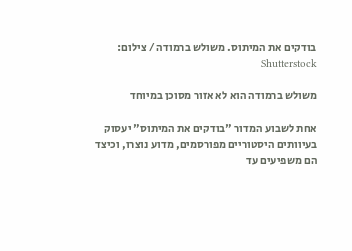בודקים את המיתוס. משולש ברמודה / צילום: Shutterstock

משולש ברמודה הוא לא אזור מסוכן במיוחד

אחת לשבוע המדור "בודקים את המיתוס" יעסוק בעיוותים היסטוריים מפורסמים, מדוע נוצרו, וכיצד הם משפיעים עד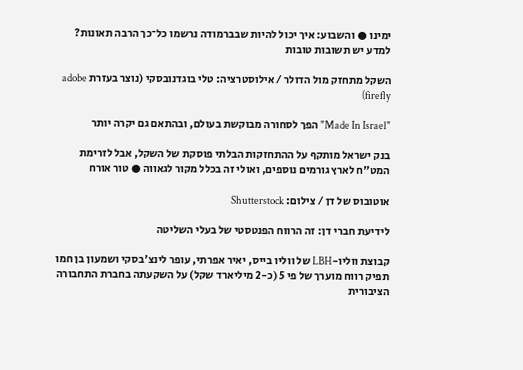ימינו ● והשבוע: איך יכול להיות שבברמודה נרשמו כל־כך הרבה תאונות? למדע יש תשובות טובות

השקל מתחזק מול הדולר / אילוסטרציה: טלי בוגדנובסקי (נוצר בעזרת adobe firefly)

"Made In Israel" הפך לסחורה מבוקשת בעולם, ובהתאם גם יקרה יותר

בנק ישראל מותקף על ההתחזקות הבלתי פוסקת של השקל, אבל לזרימת המט"ח לארץ גורמים נוספים, ואולי זה בכלל מקור לגאווה ● טור אורח

אוטובוס של דן / צילום: Shutterstock

לידיעת חברי דן: זה הרווח הפנטסטי של בעלי השליטה

קבוצת ווליו-LBH של ווליו בייס, יאיר אפרתי, עופר לינצ'בסקי ושמעון בן חמו תפיק רווח מוערך של פי 5 (כ-2 מיליארד שקל) על השקעתה בחברת התחבורה הציבורית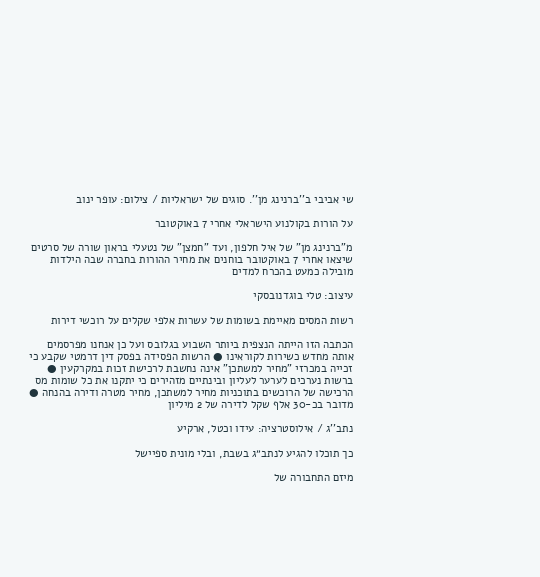שי אביבי ב''ברנינג מן''. סוגים של ישראליות / צילום: עופר ינוב

על הורות בקולנוע הישראלי אחרי 7 באוקטובר

מ"ברנינג מן" של איל חלפון, ועד "חמצן" של נטעלי בראון שורה של סרטים שיצאו אחרי 7 באוקטובר בוחנים את מחיר ההורות בחברה שבה הילדות מובילה כמעט בהכרח למדים

עיצוב: טלי בוגדנובסקי

רשות המסים מאיימת בשומות של עשרות אלפי שקלים על רוכשי דירות

הכתבה הזו הייתה הנצפית ביותר השבוע בגלובס ועל כן אנחנו מפרסמים אותה מחדש כשירות לקוראינו ● הרשות הפסידה בפסק דין דרמטי שקבע כי זכייה במכרזי "מחיר למשתכן" אינה נחשבת לרכישת זכות במקרקעין ● ברשות נערכים לערער לעליון ובינתיים מזהירים כי יתקנו את כל שומות מס הרכישה של הרוכשים בתוכניות מחיר למשתכן, מחיר מטרה ודירה בהנחה ● מדובר בכ-30 אלף שקל לדירה של 2 מיליון

נתב''ג / אילוסטרציה: עידו וכטל, ארקיע

כך תוכלו להגיע לנתב״ג בשבת, ובלי מונית ספיישל

מיזם התחבורה של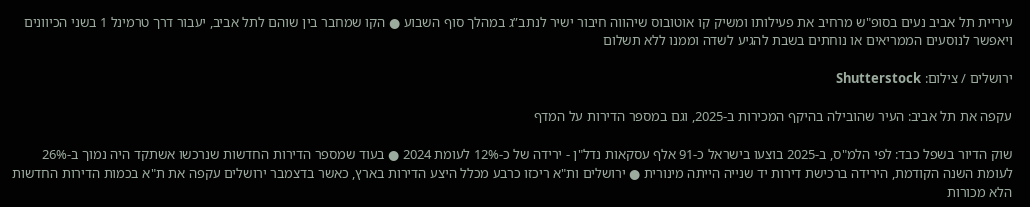עיריית תל אביב נעים בסופ"ש מרחיב את פעילותו ומשיק קו אוטובוס שיהווה חיבור ישיר לנתב”ג במהלך סוף השבוע ● הקו שמחבר בין שוהם לתל אביב, יעבור דרך טרמינל 1 בשני הכיוונים ויאפשר לנוסעים הממריאים או נוחתים בשבת להגיע לשדה וממנו ללא תשלום

ירושלים / צילום: Shutterstock

עקפה את תל אביב: העיר שהובילה בהיקף המכירות ב-2025, וגם במספר הדירות על המדף

שוק הדיור בשפל כבד: לפי הלמ"ס, ב-2025 בוצעו בישראל כ-91 אלף עסקאות נדל"ן - ירידה של כ-12% לעומת 2024 ● בעוד שמספר הדירות החדשות שנרכשו אשתקד היה נמוך ב-26% לעומת השנה הקודמת, הירידה ברכישת דירות יד שנייה הייתה מינורית ● ירושלים ות"א ריכזו כרבע מכלל היצע הדירות בארץ, כאשר בדצמבר ירושלים עקפה את ת"א בכמות הדירות החדשות הלא מכורות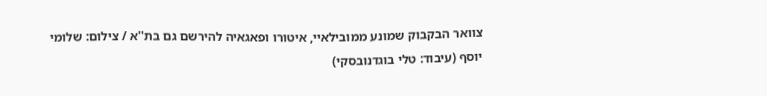צוואר הבקבוק שמונע ממובילאיי, איטורו ופאגאיה להירשם גם בת''א / צילום: שלומי יוסף (עיבוד: טלי בוגדנובסקי)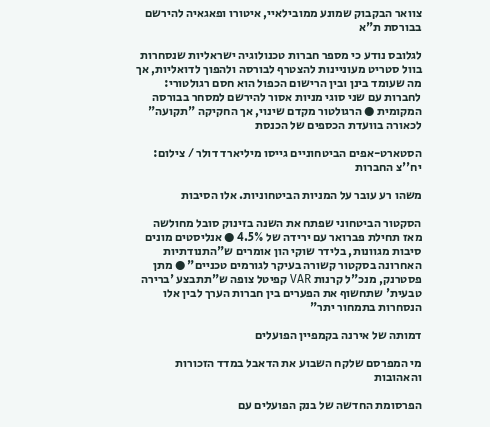צוואר הבקבוק שמונע ממובילאיי, איטורו ופאגאיה להירשם בבורסת ת"א

לגלובס נודע כי מספר חברות טכנולוגיה ישראליות שנסחרות בוול סטריט מעוניינות להצטרף לבורסה ולהפוך לדואליות, אך מה שעומד בינן ובין הרישום הכפול הוא חסם רגולטורי: לחברות עם שני סוגי מניות אסור להירשם למסחר בבורסה המקומית ● הרגולטור מקדם שינוי, אך החקיקה "תקועה" לכאורה בוועדת הכספים של הכנסת

הסטארט-אפים הביטחוניים גייסו מיליארד דולר / צילום: יח''צ החברות

משהו רע עובר על המניות הביטחוניות. אלו הסיבות

הסקטור הביטחוני שפתח את השנה בזינוק סובל מחולשה מאז תחילת פברואר עם ירידה של 4.5% ● אנליסטים מונים סיבות מגוונות, בלידר שוקי הון אומרים ש"התנודתיות האחרונה בסקטור קשורה בעיקר לגורמים טכניים" ● מתן פסטרנק, מנכ"ל קרנות VAR קפיטל צופה ש"תתבצע 'ברירה טבעית' שתחשוף את הפערים בין חברות הערך לבין אלו הנסחרות בתמחור יתר"

דמותה של אירנה בקמפיין הפועלים

מי המפרסם שלקח השבוע את הדאבל במדד הזכורות והאהובות

הפרסומת החדשה של בנק הפועלים עם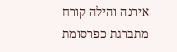אירנה והילה קורח מתברגת כפרסומת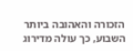הזכורה והאהובה ביותר השבוע, כך עולה מדירוג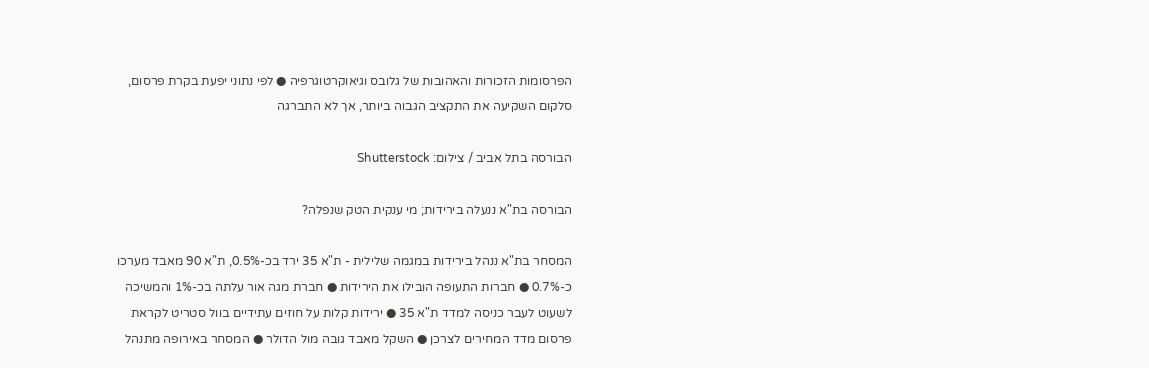הפרסומות הזכורות והאהובות של גלובס וגיאוקרטוגרפיה ● לפי נתוני יפעת בקרת פרסום, סלקום השקיעה את התקציב הגבוה ביותר, אך לא התברגה

הבורסה בתל אביב / צילום: Shutterstock

הבורסה בת"א ננעלה בירידות; מי ענקית הטק שנפלה?

המסחר בת"א ננהל בירידות במגמה שלילית - ת"א 35 ירד בכ-0.5%, ת"א 90 מאבד מערכו כ-0.7% ● חברות התעופה הובילו את הירידות ● חברת מגה אור עלתה בכ-1% והמשיכה לשעוט לעבר כניסה למדד ת"א 35 ● ירידות קלות על חוזים עתידיים בוול סטריט לקראת פרסום מדד המחירים לצרכן ● השקל מאבד גובה מול הדולר ● המסחר באירופה מתנהל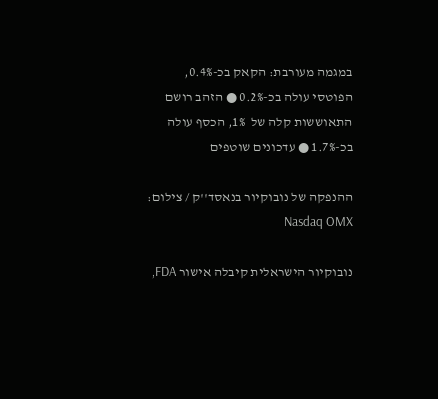במגמה מעורבת: הקאק בכ-0.4%, הפוטסי עולה בכ-0.2% ● הזהב רושם התאוששות קלה של  1%, הכסף עולה בכ-1.7% ● עדכונים שוטפים

ההנפקה של נובוקיור בנאסד''ק / צילום: Nasdaq OMX

נובוקיור הישראלית קיבלה אישור FDA,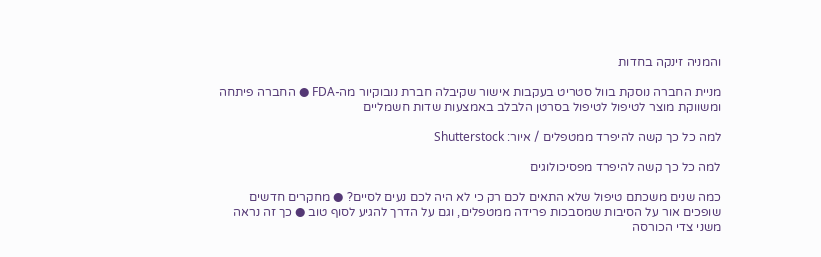והמניה זינקה בחדות

מניית החברה נוסקת בוול סטריט בעקבות אישור שקיבלה חברת נובוקיור מה-FDA ● החברה פיתחה ומשווקת מוצר לטיפול לטיפול בסרטן הלבלב באמצעות שדות חשמליים

למה כל כך קשה להיפרד ממטפלים / איור: Shutterstock

למה כל כך קשה להיפרד מפסיכולוגים

כמה שנים משכתם טיפול שלא התאים לכם רק כי לא היה לכם נעים לסיים? ● מחקרים חדשים שופכים אור על הסיבות שמסבכות פרידה ממטפלים, וגם על הדרך להגיע לסוף טוב ● כך זה נראה משני צדי הכורסה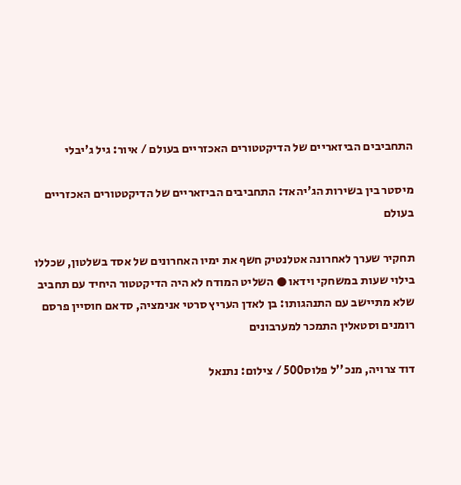התחביבים הביזאריים של הדיקטטורים האכזריים בעולם / איור: גיל ג'יבלי

מיסטר בין בשירות הג'יהאד: התחביבים הביזאריים של הדיקטטורים האכזריים בעולם

תחקיר שערך לאחרונה אטלנטיק חשף את ימיו האחרונים של אסד בשלטון, שכללו בילוי שעות במשחקי וידאו ● השליט המודח לא היה הדיקטטור היחיד עם תחביב שלא מתיישב עם התנהגותו: בן לאדן העריץ סרטי אנימציה, סדאם חוסיין פרסם רומנים וסטאלין התמכר למערבונים

דוד צרויה, מנכ''ל פלוס500 / צילום: נתנאל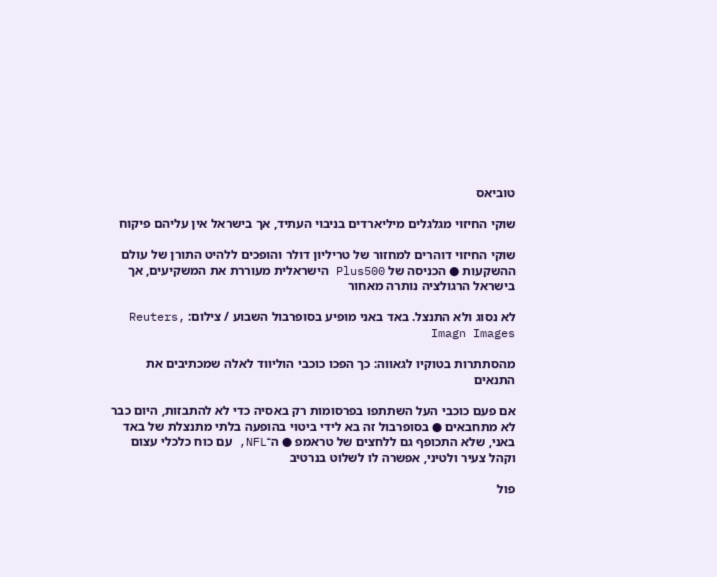טוביאס

שוקי החיזוי מגלגלים מיליארדים בניבוי העתיד, אך בישראל אין עליהם פיקוח

שוקי החיזוי דוהרים למחזור של טריליון דולר והופכים ללהיט התורן של עולם ההשקעות ● הכניסה של Plus500 הישראלית מעוררת את המשקיעים, אך בישראל הרגולציה נותרה מאחור

לא נסוג ולא התנצל. באד באני מופיע בסופרבול השבוע / צילום: Reuters, Imagn Images

מהסתתרות בטוקיו לגאווה: כך הפכו כוכבי הוליווד לאלה שמכתיבים את התנאים

אם פעם כוכבי העל השתתפו בפרסומות רק באסיה כדי לא להתבזות, היום כבר לא מתחבאים ● בסופרבול זה בא לידי ביטוי בהופעה בלתי מתנצלת של באד באני, שלא התכופף גם ללחצים של טראמפ ● ה־NFL, עם כוח כלכלי עצום וקהל צעיר ולטיני, אפשרה לו לשלוט בנרטיב

פול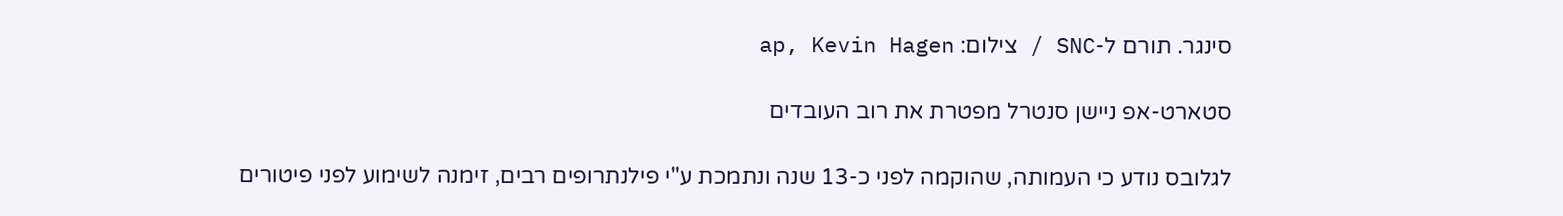סינגר. תורם ל-SNC / צילום: ap, Kevin Hagen

סטארט-אפ ניישן סנטרל מפטרת את רוב העובדים

לגלובס נודע כי העמותה, שהוקמה לפני כ-13 שנה ונתמכת ע"י פילנתרופים רבים, זימנה לשימוע לפני פיטורים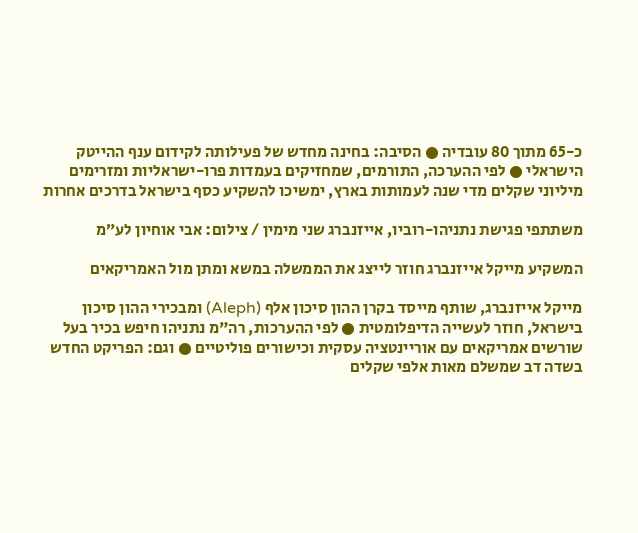כ-65 מתוך 80 עובדיה ● הסיבה: בחינה מחדש של פעילותה לקידום ענף ההייטק הישראלי ● לפי ההערכה, התורמים, שמחזיקים בעמדות פרו-ישראליות ומזרימים מיליוני שקלים מדי שנה לעמותות בארץ, ימשיכו להשקיע כסף בישראל בדרכים אחרות

משתתפי פגישת נתניהו-רוביו, אייזנברג שני מימין / צילום: אבי אוחיון לע״מ

המשקיע מייקל אייזנברג חוזר לייצג את הממשלה במשא ומתן מול האמריקאים

מייקל אייזנברג, שותף מייסד בקרן ההון סיכון אלף (Aleph) ומבכירי ההון סיכון בישראל, חוזר לעשייה הדיפלומטית ● לפי ההערכות, רה"מ נתניהו חיפש בכיר בעל שורשים אמריקאים עם אוריינטציה עסקית וכישורים פוליטיים ● וגם: הפריקט החדש בשדה דב שמשלם מאות אלפי שקלים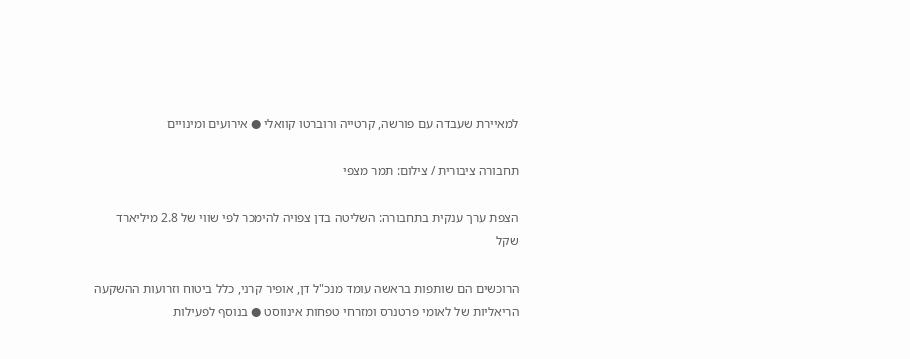למאיירת שעבדה עם פורשה, קרטייה ורוברטו קוואלי ● אירועים ומינויים

תחבורה ציבורית / צילום: תמר מצפי

הצפת ערך ענקית בתחבורה: השליטה בדן צפויה להימכר לפי שווי של 2.8 מיליארד שקל

הרוכשים הם שותפות בראשה עומד מנכ"ל דן, אופיר קרני, כלל ביטוח וזרועות ההשקעה הריאליות של לאומי פרטנרס ומזרחי טפחות אינווסט ● בנוסף לפעילות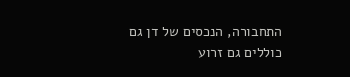התחבורה, הנכסים של דן גם כוללים גם זרוע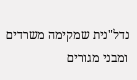נדל"נית שמקימה משרדים ומבני מגורים